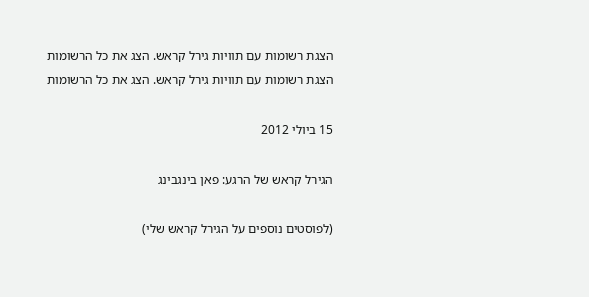הצגת רשומות עם תוויות גירל קראש. הצג את כל הרשומות
הצגת רשומות עם תוויות גירל קראש. הצג את כל הרשומות

15 ביולי 2012

הגירל קראש של הרגע: פאן בינגבינג

(לפוסטים נוספים על הגירל קראש שלי)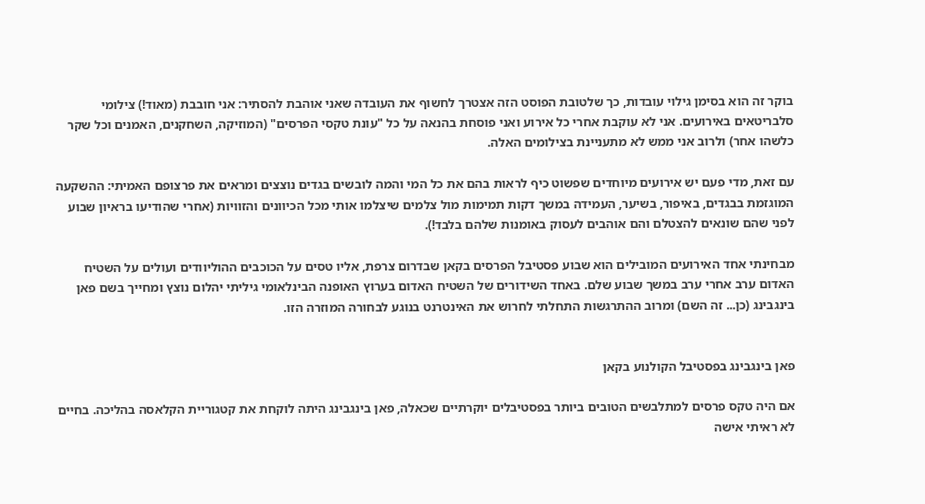בוקר זה הוא בסימן גילוי עובדות, כך שלטובת הפוסט הזה אצטרך לחשוף את העובדה שאני אוהבת להסתיר: אני חובבת (מאוד!) צילומי סלבריטאים באירועים. אני לא עוקבת אחרי כל אירוע ואני פוסחת בהנאה על כל "עונת טקסי הפרסים" (המוזיקה, השחקנים, האמנים וכל שקר כלשהו אחר) ולרוב אני ממש לא מתעניינת בצילומים האלה.

עם זאת, מדי פעם יש אירועים מיוחדים שפשוט כיף לראות בהם את כל המי והמה לובשים בגדים נוצצים ומראים את פרצופם האמיתי: ההשקעה המוגזמת בבגדים, באיפור, בשיער, העמידה במשך דקות תמימות מול צלמים שיצלמו אותי מכל הכיוונים והזוויות (אחרי שהודיעו בראיון שבוע לפני שהם שונאים להצטלם והם אוהבים לעסוק באומנות שלהם בלבד!).

מבחינתי אחד האירועים המובילים הוא שבוע פסטיבל הפרסים בקאן שבדרום צרפת, אליו טסים על הכוכבים ההוליוודים ועולים על השטיח האדום ערב אחרי ערב במשך שבוע שלם. באחד השידורים של השטיח האדום בערוץ האופנה הבינלאומי גיליתי יהלום נוצץ ומחייך בשם פאן בינגבינג (כן... זה השם) ומרוב ההתרגשות התחלתי לחרוש את האינטרנט בנוגע לבחורה המוזרה הזו.


פאן בינגבינג בפסטיבל הקולנוע בקאן

אם היה טקס פרסים למתלבשים הטובים ביותר בפסטיבלים יוקרתיים שכאלה, פאן בינגבינג היתה לוקחת את קטגוריית הקלאסה בהליכה. בחיים לא ראיתי אישה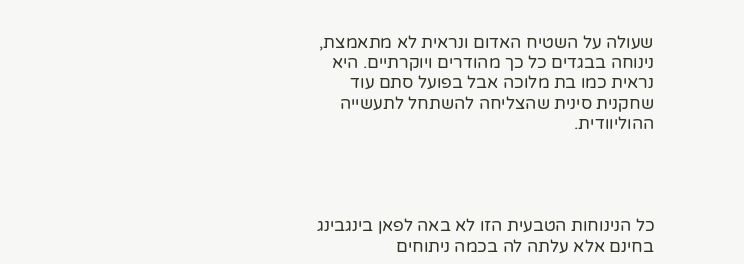שעולה על השטיח האדום ונראית לא מתאמצת, נינוחה בבגדים כל כך מהודרים ויוקרתיים. היא נראית כמו בת מלוכה אבל בפועל סתם עוד שחקנית סינית שהצליחה להשתחל לתעשייה ההוליוודית.




כל הנינוחות הטבעית הזו לא באה לפאן בינגבינג בחינם אלא עלתה לה בכמה ניתוחים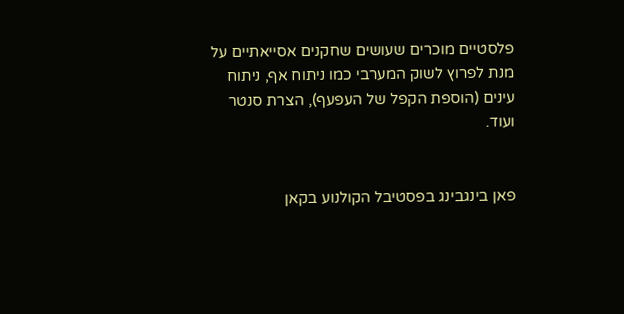פלסטיים מוכרים שעושים שחקנים אסייאתיים על מנת לפרוץ לשוק המערבי כמו ניתוח אף, ניתוח עינים (הוספת הקפל של העפעף), הצרת סנטר ועוד.


פאן בינגבינג בפסטיבל הקולנוע בקאן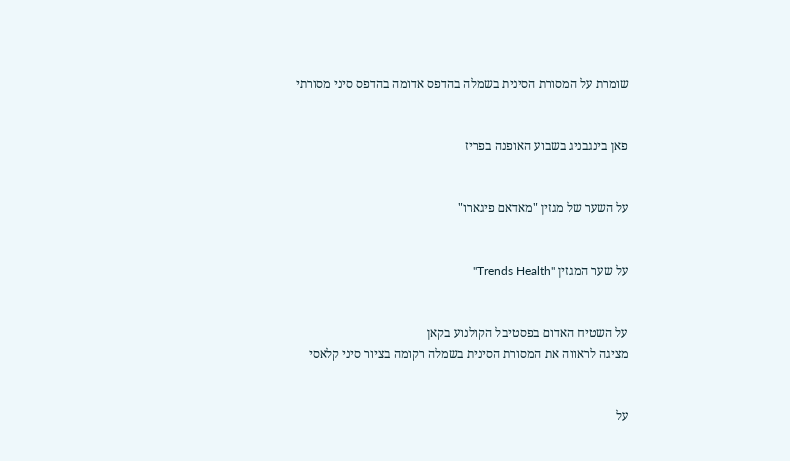שומרת על המסורת הסינית בשמלה בהדפס אדומה בהדפס סיני מסורתי


פאן בינגבניג בשבוע האופנה בפריז


על השער של מגזין "מאדאם פיגארו"


על שער המגזין "Trends Health"


על השטיח האדום בפסטיבל הקולנוע בקאן
מציגה לראווה את המסורת הסינית בשמלה רקומה בציור סיני קלאסי


על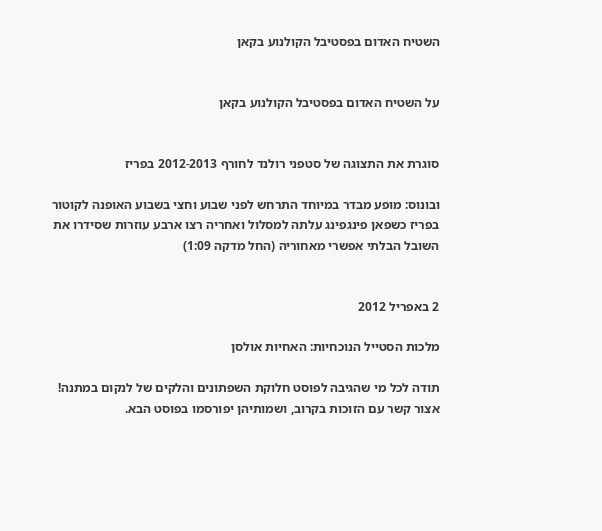השטיח האדום בפסטיבל הקולנוע בקאן


על השטיח האדום בפסטיבל הקולנוע בקאן


סוגרת את התצוגה של סטפני רולנד לחורף 2012-2013 בפריז

ובונוס: מופע מבדר במיוחד התרחש לפני שבוע וחצי בשבוע האופנה לקוטור בפריז כשפאן פינגפינג עלתה למסלול ואחריה רצו ארבע עוזרות שסידרו את השובל הבלתי אפשרי מאחוריה (החל מדקה 1:09)


2 באפריל 2012

מלכות הסטייל הנוכחיות: האחיות אולסן

תודה לכל מי שהגיבה לפוסט חלוקת השפתונים והלקים של לנקום במתנה! אצור קשר עם הזוכות בקרוב, ושמותיהן יפורסמו בפוסט הבא.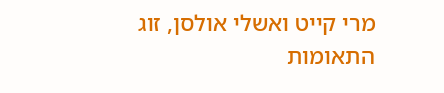מרי קייט ואשלי אולסן, זוג התאומות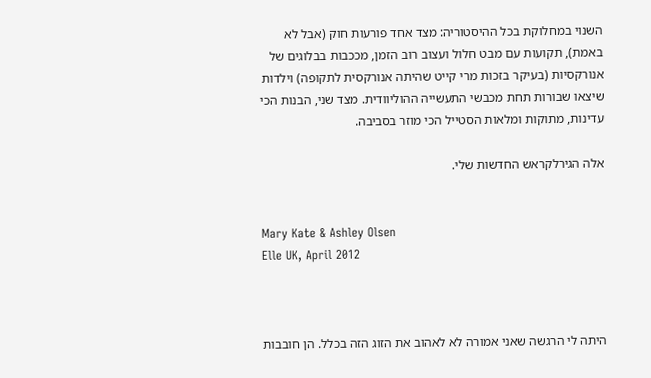השנוי במחלוקת בכל ההיסטוריה: מצד אחד פורעות חוק (אבל לא באמת), תקועות עם מבט חלול ועצוב רוב הזמן, מככבות בבלוגים של אנורקסיות (בעיקר בזכות מרי קייט שהיתה אנורקסית לתקופה) וילדות שיצאו שבורות תחת מכבשי התעשייה ההוליוודית. מצד שני, הבנות הכי עדינות, מתוקות ומלאות הסטייל הכי מוזר בסביבה.

אלה הגירלקראש החדשות שלי.


Mary Kate & Ashley Olsen
Elle UK, April 2012



היתה לי הרגשה שאני אמורה לא לאהוב את הזוג הזה בכלל. הן חובבות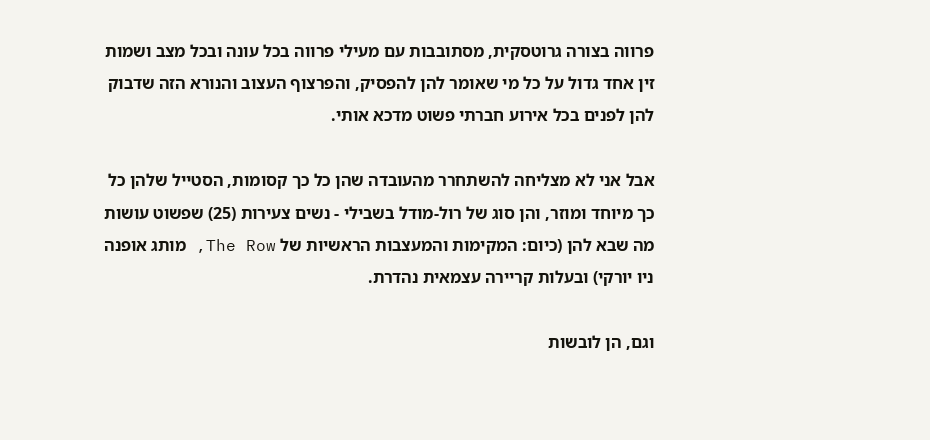פרווה בצורה גרוטסקית, מסתובבות עם מעילי פרווה בכל עונה ובכל מצב ושמות זין אחד גדול על כל מי שאומר להן להפסיק, והפרצוף העצוב והנורא הזה שדבוק להן לפנים בכל אירוע חברתי פשוט מדכא אותי.

אבל אני לא מצליחה להשתחרר מהעובדה שהן כל כך קסומות, הסטייל שלהן כל כך מיוחד ומוזר, והן סוג של רול-מודל בשבילי - נשים צעירות (25) שפשוט עושות מה שבא להן (כיום: המקימות והמעצבות הראשיות של The Row, מותג אופנה ניו יורקי) ובעלות קריירה עצמאית נהדרת.

וגם, הן לובשות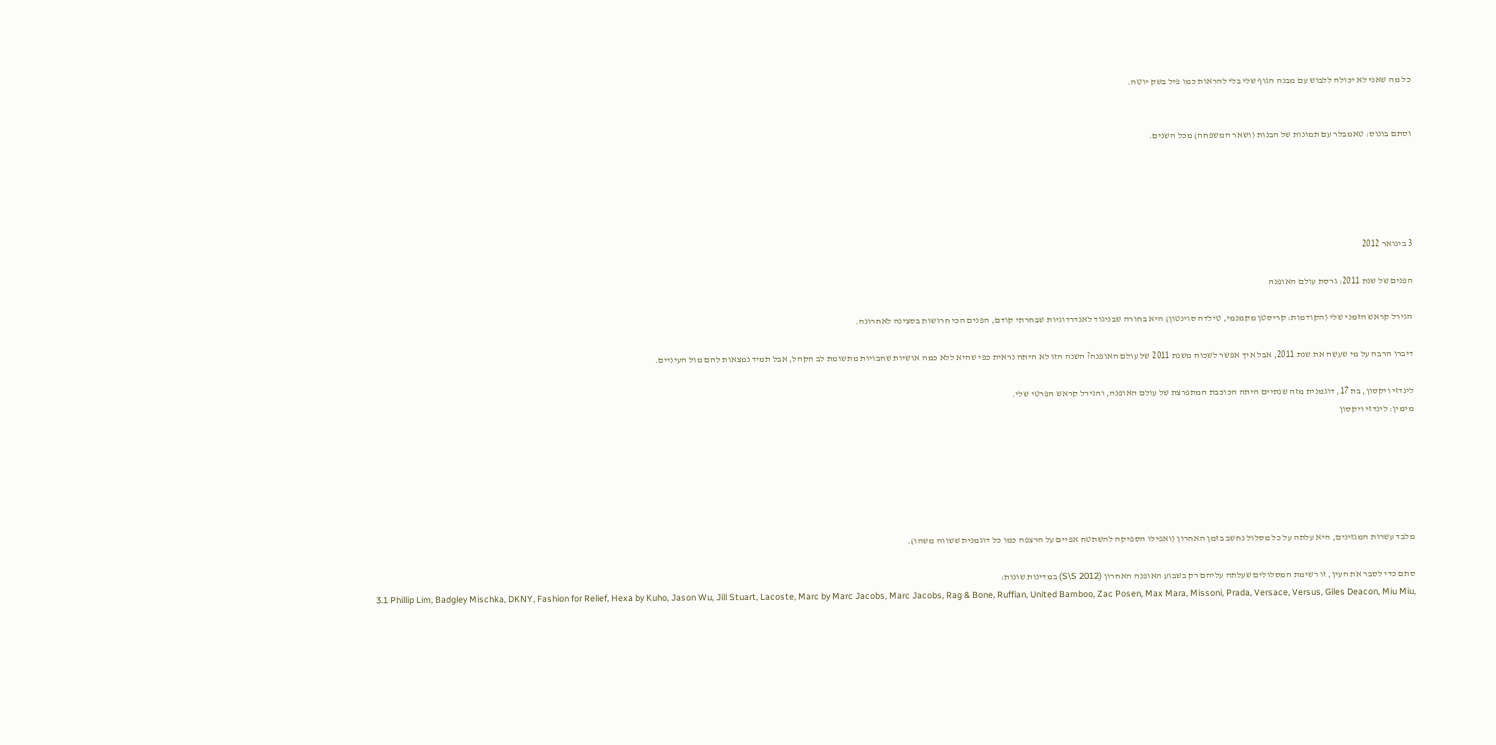כל מה שאני לא יכולה ללבוש עם מבנה הגוף שלי בלי להראות כמו פיל בשק יוטה.


וסתם בונוס: טאמבלר עם תמונות של הבנות (ושאר המשפחה) מכל השנים.





3 בינואר 2012

הפנים של שנת 2011: גרסת עולם האופנה

הגירל קראש הזמני שלי (הקודמות: קריסטן מקמנמי, טילדה סוינטון) היא בחורה שבניגוד לאנדרדוגיות שבחרתי קודם, הפנים הכי חרושות בסצינה לאחרונה.

דיברו הרבה על מי שעשה את שנת 2011, אבל איך אפשר לשכוח משנת 2011 של עולם האופנה? השנה הזו לא היתה נראית כפי שהיא ללא כמה אושיות שחבויות מתשומת לב הקהל, אבל תמיד נמצאות להם מול העיניים.

לינדזי ויקסון, בת 17, דוגמנית מזה שנתיים היתה הכוכבת המתפרצת של עולם האופנה, והגירל קראש הפרטי שלי.
מימין: לינדזי ויקסון






מלבד עשרות המגזינים, היא עלתה על כל מסלול נחשב בזמן האחרון (ואפילו הספיקה להשתטח אפיים על הרצפה כמו כל דוגמנית ששווה משהו).

סתם כדי לסבר את העין, זו רשימת המסלולים שעלתה עליהם רק בשבוע האופנה האחרון (S\S 2012) במדינות שונות:
3.1 Phillip Lim, Badgley Mischka, DKNY, Fashion for Relief, Hexa by Kuho, Jason Wu, Jill Stuart, Lacoste, Marc by Marc Jacobs, Marc Jacobs, Rag & Bone, Ruffian, United Bamboo, Zac Posen, Max Mara, Missoni, Prada, Versace, Versus, Giles Deacon, Miu Miu,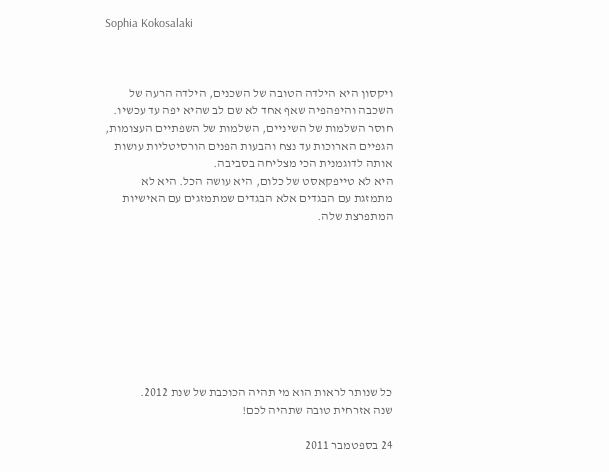Sophia Kokosalaki



ויקסון היא הילדה הטובה של השכנים, הילדה הרעה של השכבה והיפהפיה שאף אחד לא שם לב שהיא יפה עד עכשיו. חוסר השלמות של השיניים, השלמות של השפתיים העצומות, הגפיים הארוכות עד נצח והבעות הפנים הורסיטליות עושות אותה לדוגמנית הכי מצליחה בסביבה.
היא לא טייפקאסט של כלום, היא עושה הכל. היא לא מתמזגת עם הבגדים אלא הבגדים שמתמזגים עם האישיות המתפרצת שלה.









כל שנותר לראות הוא מי תהיה הכוכבת של שנת 2012.
שנה אזרחית טובה שתהיה לכם!

24 בספטמבר 2011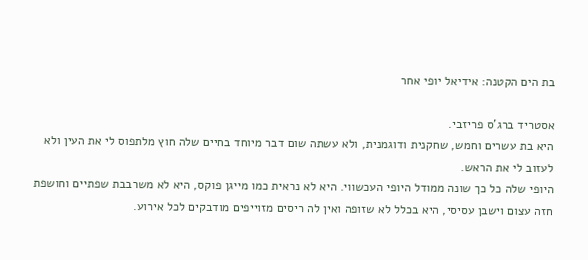בת הים הקטנה: אידיאל יופי אחר

אסטריד ברג'ס פריזבי.
היא בת עשרים וחמש, שחקנית ודוגמנית, ולא עשתה שום דבר מיוחד בחיים שלה חוץ מלתפוס לי את העין ולא לעזוב לי את הראש.
היופי שלה כל כך שונה ממודל היופי העכשווי. היא לא נראית כמו מייגן פוקס, היא לא משרבבת שפתיים וחושפת חזה עצום וישבן עסיסי, היא בכלל לא שזופה ואין לה ריסים מזוייפים מודבקים לכל אירוע.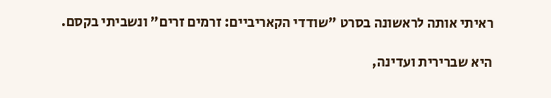ראיתי אותה לראשונה בסרט "שודדי הקאריביים: זרמים זרים" ונשביתי בקסם.

היא שברירית ועדינה,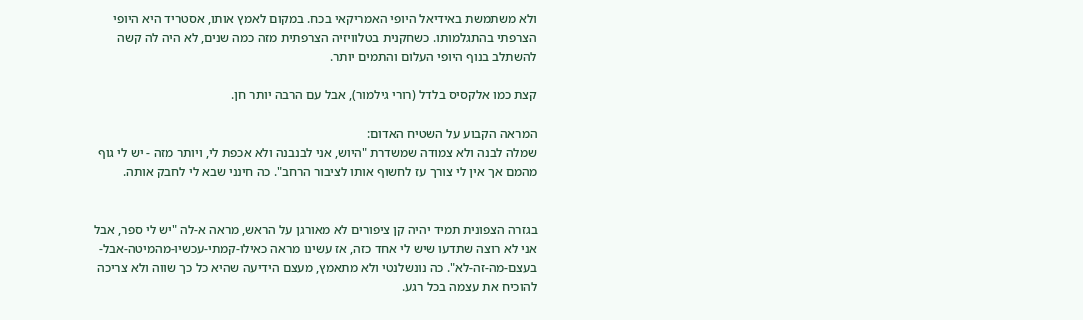ולא משתמשת באידיאל היופי האמריקאי בכח. במקום לאמץ אותו, אסטריד היא היופי הצרפתי בהתגלמותו. כשחקנית בטלוויזיה הצרפתית מזה כמה שנים, לא היה לה קשה להשתלב בנוף היופי העלום והתמים יותר.

קצת כמו אלקסיס בלדל (רורי גילמור), אבל עם הרבה יותר חן.

המראה הקבוע על השטיח האדום:
שמלה לבנה ולא צמודה שמשדרת "היוש, אני לבנבנה ולא אכפת לי, ויותר מזה - יש לי גוף מהמם אך אין לי צורך עז לחשוף אותו לציבור הרחב". כה חינני שבא לי לחבק אותה.


בגזרה הצפונית תמיד יהיה קן ציפורים לא מאורגן על הראש, מראה א-לה "יש לי ספר, אבל אני לא רוצה שתדעו שיש לי אחד כזה, אז עשינו מראה כאילו-קמתי-עכשיו-מהמיטה-אבל-בעצם-מה-זה-לא". כה נונשלנטי ולא מתאמץ, מעצם הידיעה שהיא כל כך שווה ולא צריכה להוכיח את עצמה בכל רגע.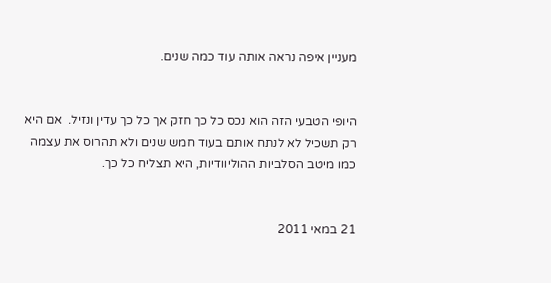מעניין איפה נראה אותה עוד כמה שנים.


היופי הטבעי הזה הוא נכס כל כך חזק אך כל כך עדין ונזיל.  אם היא רק תשכיל לא לנתח אותם בעוד חמש שנים ולא תהרוס את עצמה כמו מיטב הסלביות ההוליוודיות, היא תצליח כל כך.


21 במאי 2011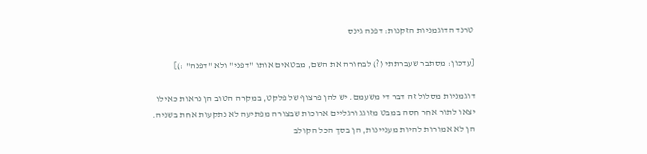טרנד הדוגמניות הזקנות: דפנה גינס

[עדכון: מסתבר שעברתתי (?) לבחורה את השם, מבטאים אותו "דפני" ולא "דפנה" :)]

דוגמניות מסלול זה דבר די משעמם. יש להן פרצוף של פלקט, במקרה הטוב הן נראות כאילו יצאו לתור אחר חסה במבט מזוגג ורגליים ארוכות שבצורה מפתיעה לא נתקעות אחת בשניה. הן לא אמורות להיות מעניינות, הן בסך הכל הקולב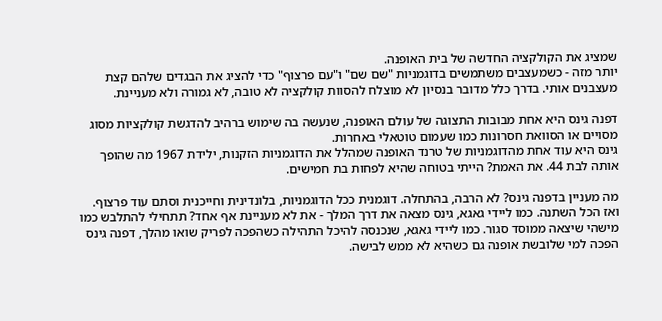שמציג את הקולקציה החדשה של בית האופנה.
יותר מזה - כשמעצבים משתמשים בדוגמניות "שם שם" ו"עם פרצוף" כדי להציג את הבגדים שלהם קצת מעצבנים אותי. בדרך כלל מדובר בנסיון לא מוצלח להסוות קולקציה לא טובה, לא גמורה ולא מעניינת.

דפנה גינס היא אחת מבובות התצוגה של עולם האופנה, שנעשה בה שימוש ברהיב להדגשת קולקציות מסוג מסויים או הסוואת חסרונות כמו שעמום טוטאלי באחרות.
גינס היא עוד אחת מהדוגמניות של טרנד האופנה שמהלל את הדוגמניות הזקנות, ילידת 1967 מה שהופך אותה לבת 44. את האמת? הייתי בטוחה שהיא לפחות בת חמישים.

מה מעניין בדפנה גינס? לא הרבה, בהתחלה. דוגמנית ככל הדוגמניות, בלונדינית וחייכנית וסתם עוד פרצוף.
ואז הכל השתנה. כמו ליידי גאגא, גינס מצאה את דרך המלך - את לא מעניינת אף אחד? תתחילי להתלבש כמו מישהי שיצאה ממוסד סגור. כמו ליידי גאגא, שנכנסה להיכל התהילה כשהפכה לפריק שואו מהלך, דפנה גינס הפכה למי שלובשת אופנה גם כשהיא לא ממש לבישה.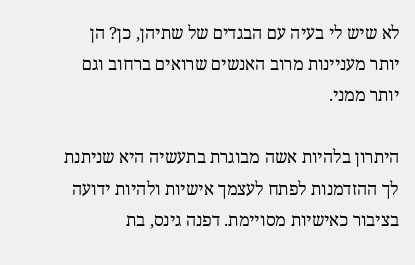לא שיש לי בעיה עם הבגדים של שתיהן, כן? הן יותר מעניינות מרוב האנשים שרואים ברחוב וגם יותר ממני.

היתרון בלהיות אשה מבוגרת בתעשיה היא שניתנת לך ההזדמנות לפתח לעצמך אישיות ולהיות ידועה בציבור כאישיות מסויימת. דפנה גינס, בת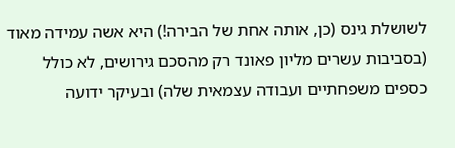לשושלת גינס (כן, אותה אחת של הבירה!) היא אשה עמידה מאוד (בסביבות עשרים מליון פאונד רק מהסכם גירושים, לא כולל כספים משפחתיים ועבודה עצמאית שלה) ובעיקר ידועה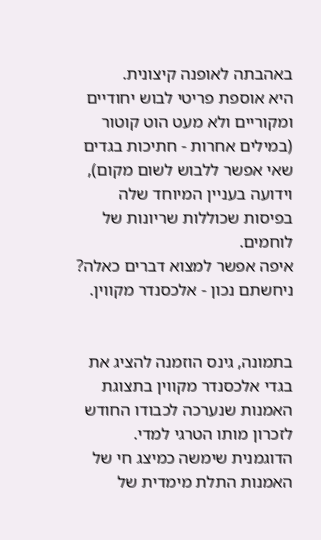באהבתה לאופנה קיצונית.
היא אוספת פריטי לבוש יחודיים ומקוריים ולא מעט הוט קוטור (במילים אחרות - חתיכות בגדים שאי אפשר ללבוש לשום מקום), וידועה בעניין המיוחד שלה בפיסות שכוללות שריונות של לוחמים.
איפה אפשר למצוא דברים כאלה? ניחשתם נכון - אלכסנדר מקווין.


בתמונה, גינס הוזמנה להציג את בגדי אלכסנדר מקווין בתצוגת האמנות שנערכה לכבודו החודש לזכרון מותו הטרגי למדי. הדוגמנית שימשה כמיצג חי של האמנות התלת מימדית של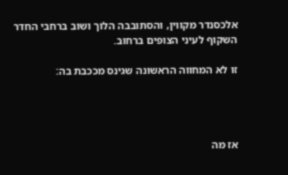אלכסנדר מקווין, והסתובבה הלוך ושוב ברחבי החדר השקוף לעיני הצופים ברחוב.

זו לא המחווה הראשונה שגינס מככבת בה:




אז מה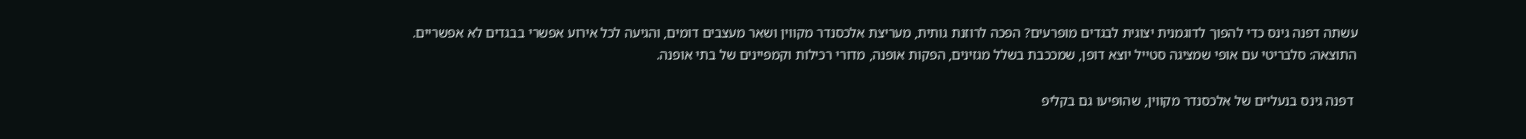עשתה דפנה גינס כדי להפוך לדוגמנית יצוגית לבגדים מופרעים? הפכה לרוזנת גותית, מעריצת אלכסנדר מקווין ושאר מעצבים דומים, והגיעה לכל אירוע אפשרי בבגדים לא אפשריים. התוצאה: סלבריטי עם אופי שמציגה סטייל יוצא דופן, שמככבת בשלל מגזינים, הפקות אופנה, מדורי רכילות וקמפיינים של בתי אופנה.

 דפנה גינס בנעליים של אלכסנדר מקווין, שהופיעו גם בקליפ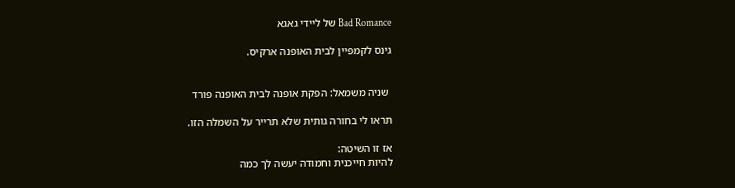Bad Romance של ליידי גאגא

גינס לקמפיין לבית האופנה ארקיס.


 שניה משמאל: הפקת אופנה לבית האופנה פורד

תראו לי בחורה גותית שלא תרייר על השמלה הזו.

אז זו השיטה:
להיות חייכנית וחמודה יעשה לך כמה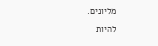מליונים.
להיות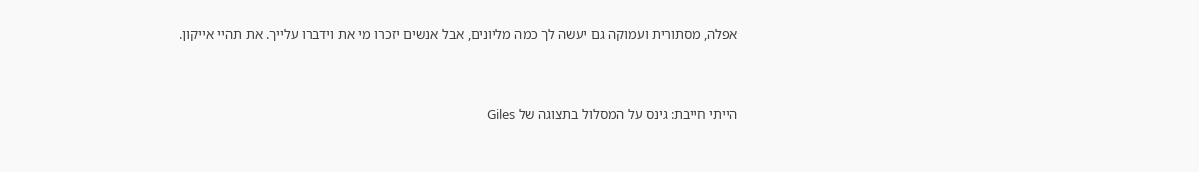אפלה, מסתורית ועמוקה גם יעשה לך כמה מליונים, אבל אנשים יזכרו מי את וידברו עלייך. את תהיי אייקון.


הייתי חייבת: גינס על המסלול בתצוגה של Giles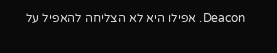Deacon. אפילו היא לא הצליחה להאפיל על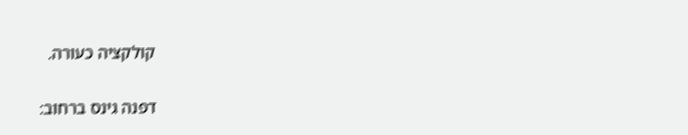קולקציה כעורה.

דפנה גינס ברחוב: